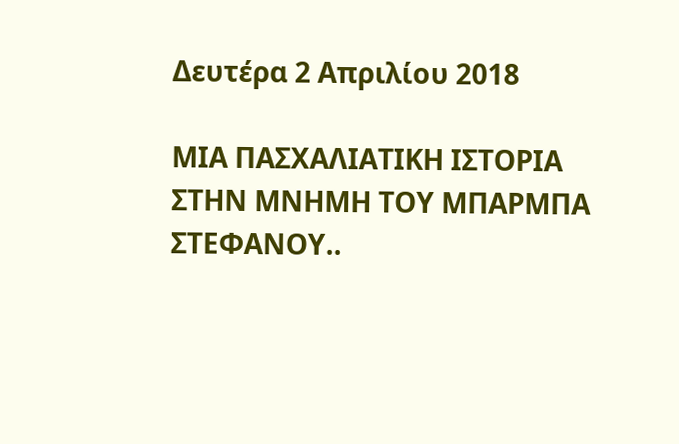Δευτέρα 2 Απριλίου 2018

ΜΙΑ ΠΑΣΧΑΛΙΑΤΙΚΗ ΙΣΤΟΡΙΑ ΣΤΗΝ ΜΝΗΜΗ ΤΟΥ ΜΠΑΡΜΠΑ ΣΤΕΦΑΝΟΥ..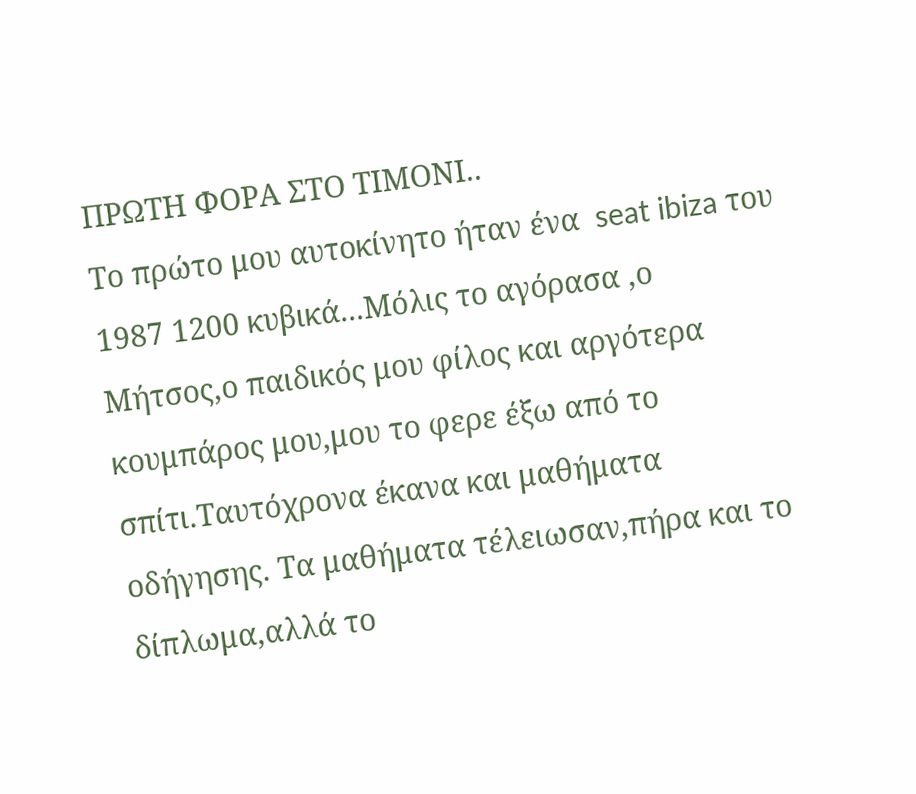ΠΡΩΤΗ ΦΟΡΑ ΣΤΟ ΤΙΜΟΝΙ..
Το πρώτο μου αυτοκίνητο ήταν ένα  seat ibiza του 1987 1200 κυβικά...Μόλις το αγόρασα ,ο Μήτσος,ο παιδικός μου φίλος και αργότερα κουμπάρος μου,μου το φερε έξω από το σπίτι.Ταυτόχρονα έκανα και μαθήματα οδήγησης. Τα μαθήματα τέλειωσαν,πήρα και το δίπλωμα,αλλά το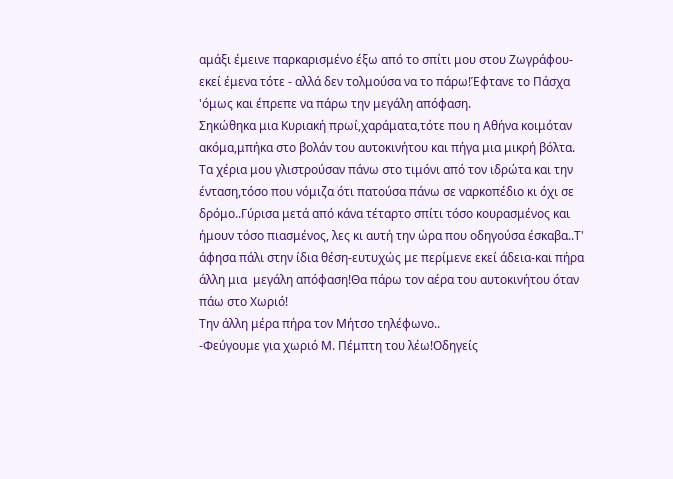αμάξι έμεινε παρκαρισμένο έξω από το σπίτι μου στου Ζωγράφου-εκεί έμενα τότε - αλλά δεν τολμούσα να το πάρω!Έφτανε το Πάσχα 'όμως και έπρεπε να πάρω την μεγάλη απόφαση.
Σηκώθηκα μια Κυριακή πρωί,χαράματα,τότε που η Αθήνα κοιμόταν ακόμα,μπήκα στο βολάν του αυτοκινήτου και πήγα μια μικρή βόλτα. Τα χέρια μου γλιστρούσαν πάνω στο τιμόνι από τον ιδρώτα και την ένταση,τόσο που νόμιζα ότι πατούσα πάνω σε ναρκοπέδιο κι όχι σε δρόμο..Γύρισα μετά από κάνα τέταρτο σπίτι τόσο κουρασμένος και  ήμουν τόσο πιασμένος, λες κι αυτή την ώρα που οδηγούσα έσκαβα..Τ' άφησα πάλι στην ίδια θέση-ευτυχώς με περίμενε εκεί άδεια-και πήρα άλλη μια  μεγάλη απόφαση!Θα πάρω τον αέρα του αυτοκινήτου όταν πάω στο Χωριό!
Την άλλη μέρα πήρα τον Μήτσο τηλέφωνο..
-Φεύγουμε για χωριό Μ. Πέμπτη του λέω!Οδηγείς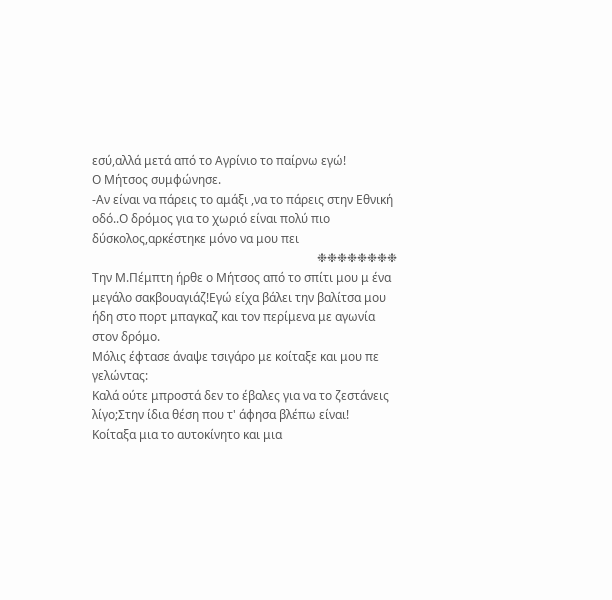εσύ,αλλά μετά από το Αγρίνιο το παίρνω εγώ!
Ο Μήτσος συμφώνησε.
-Αν είναι να πάρεις το αμάξι ,να το πάρεις στην Εθνική οδό..Ο δρόμος για το χωριό είναι πολύ πιο δύσκολος,αρκέστηκε μόνο να μου πει
                                                                           ❉❉❉❉❉❉❉❉
Την Μ.Πέμπτη ήρθε ο Μήτσος από το σπίτι μου μ ένα μεγάλο σακβουαγιάζ!Εγώ είχα βάλει την βαλίτσα μου ήδη στο πορτ μπαγκαζ και τον περίμενα με αγωνία στον δρόμο.
Μόλις έφτασε άναψε τσιγάρο με κοίταξε και μου πε γελώντας:
Καλά ούτε μπροστά δεν το έβαλες για να το ζεστάνεις λίγο;Στην ίδια θέση που τ' άφησα βλέπω είναι!
Κοίταξα μια το αυτοκίνητο και μια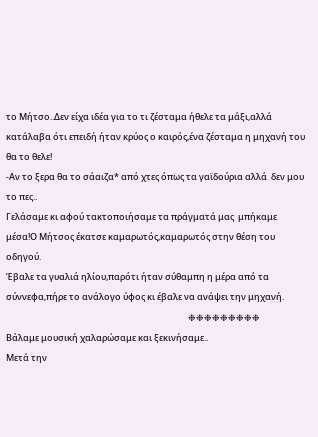το Μήτσο..Δεν είχα ιδέα για το τι ζέσταμα ήθελε τα μάξι,αλλά κατάλαβα ότι επειδή ήταν κρύος ο καιρός,ένα ζέσταμα η μηχανή του θα το θελε!
-Αν το ξερα θα το σάαιζα* από χτες όπως τα γαϊδούρια αλλά  δεν μου το πες..
Γελάσαμε κι αφού τακτοποιήσαμε τα πράγματά μας  μπήκαμε μέσα!Ο Μήτσος έκατσε καμαρωτός,καμαρωτός στην θέση του οδηγού.
Έβαλε τα γυαλιά ηλίου,παρότι ήταν σύθαμπη η μέρα από τα σύννεφα,πήρε το ανάλογο ύφος κι έβαλε να ανάψει την μηχανή.
                                                                                           ❉❉❉❉❉❉❉❉❉
Βάλαμε μουσική χαλαρώσαμε και ξεκινήσαμε..
Μετά την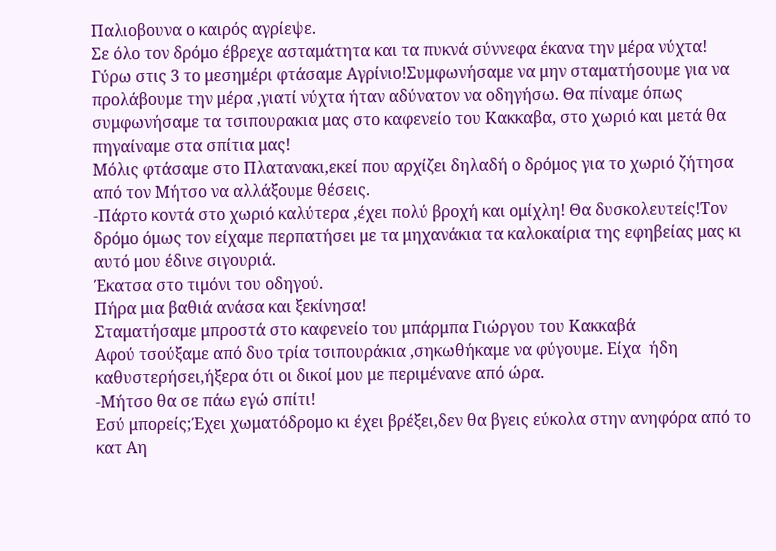Παλιοβουνα ο καιρός αγρίεψε.
Σε όλο τον δρόμο έβρεχε ασταμάτητα και τα πυκνά σύννεφα έκανα την μέρα νύχτα!
Γύρω στις 3 το μεσημέρι φτάσαμε Αγρίνιο!Συμφωνήσαμε να μην σταματήσουμε για να προλάβουμε την μέρα ,γιατί νύχτα ήταν αδύνατον να οδηγήσω. Θα πίναμε όπως συμφωνήσαμε τα τσιπουρακια μας στο καφενείο του Κακκαβα, στο χωριό και μετά θα πηγαίναμε στα σπίτια μας!
Μόλις φτάσαμε στο Πλατανακι,εκεί που αρχίζει δηλαδή ο δρόμος για το χωριό ζήτησα από τον Μήτσο να αλλάξουμε θέσεις.
-Πάρτο κοντά στο χωριό καλύτερα ,έχει πολύ βροχή και ομίχλη! Θα δυσκολευτείς!Τον δρόμο όμως τον είχαμε περπατήσει με τα μηχανάκια τα καλοκαίρια της εφηβείας μας κι αυτό μου έδινε σιγουριά.
Έκατσα στο τιμόνι του οδηγού.
Πήρα μια βαθιά ανάσα και ξεκίνησα!
Σταματήσαμε μπροστά στο καφενείο του μπάρμπα Γιώργου του Κακκαβά
Αφού τσούξαμε από δυο τρία τσιπουράκια ,σηκωθήκαμε να φύγουμε. Είχα  ήδη καθυστερήσει,ήξερα ότι οι δικοί μου με περιμένανε από ώρα.
-Μήτσο θα σε πάω εγώ σπίτι!
Εσύ μπορείς;Έχει χωματόδρομο κι έχει βρέξει,δεν θα βγεις εύκολα στην ανηφόρα από το κατ Αη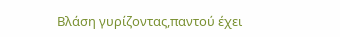Βλάση γυρίζοντας,παντού έχει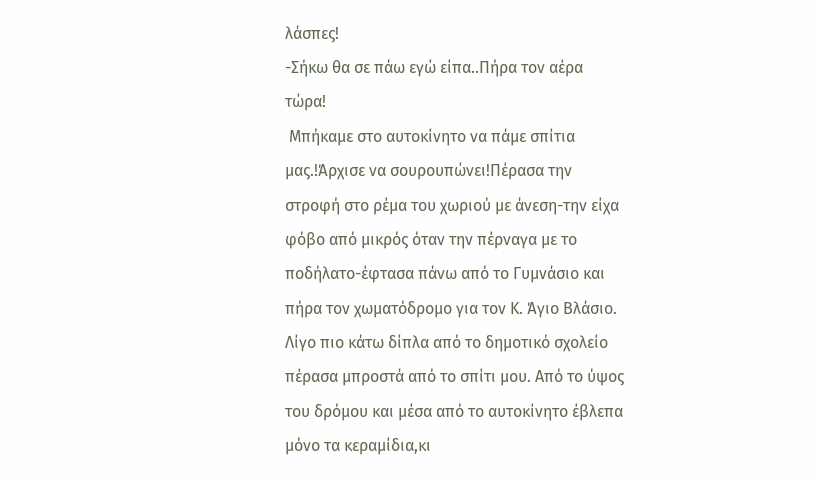λάσπες!
-Σήκω θα σε πάω εγώ είπα..Πήρα τον αέρα τώρα!
 Μπήκαμε στο αυτοκίνητο να πάμε σπίτια μας.!Άρχισε να σουρουπώνει!Πέρασα την στροφή στο ρέμα του χωριού με άνεση-την είχα φόβο από μικρός όταν την πέρναγα με το ποδήλατο-έφτασα πάνω από το Γυμνάσιο και πήρα τον χωματόδρομο για τον Κ. Άγιο Βλάσιο.
Λίγο πιο κάτω δίπλα από το δημοτικό σχολείο πέρασα μπροστά από το σπίτι μου. Από το ύψος του δρόμου και μέσα από το αυτοκίνητο έβλεπα μόνο τα κεραμίδια,κι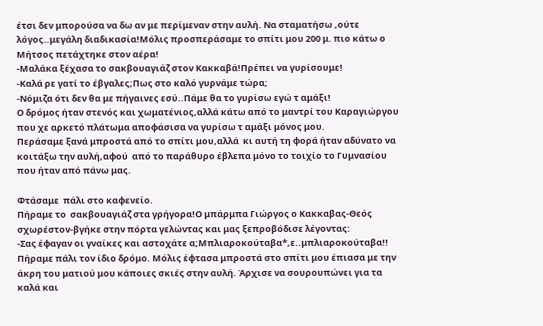έτσι δεν μπορούσα να δω αν με περίμεναν στην αυλή. Να σταματήσω ,ούτε λόγος..μεγάλη διαδικασία!Μόλις προσπεράσαμε το σπίτι μου 200 μ. πιο κάτω ο Μήτσος πετάχτηκε στον αέρα!
-Μαλάκα ξέχασα το σακβουαγιάζ στον Κακκαβά!Πρέπει να γυρίσουμε!
-Καλά ρε γατί το έβγαλες;Πως στο καλό γυρνάμε τώρα;
-Νόμιζα ότι δεν θα με πήγαινες εσύ..Πάμε θα το γυρίσω εγώ τ αμάξι!
Ο δρόμος ήταν στενός και χωματένιος,αλλά κάτω από το μαντρί του Καραγιώργου που χε αρκετό πλάτωμα αποφάσισα να γυρίσω τ αμάξι μόνος μου.
Περάσαμε ξανά μπροστά από το σπίτι μου,αλλά  κι αυτή τη φορά ήταν αδύνατο να κοιτάξω την αυλή,αφού  από το παράθυρο έβλεπα μόνο το τοιχίο το Γυμνασίου που ήταν από πάνω μας.

Φτάσαμε  πάλι στο καφενείο.
Πήραμε το  σακβουαγιάζ στα γρήγορα!Ο μπάρμπα Γιώργος ο Κακκαβας-Θεός σχωρέστον-βγήκε στην πόρτα γελώντας και μας ξεπροβόδισε λέγοντας:
-Σας έφαγαν οι γναίκες και αστοχάτε α;Μπλιαροκούταβα*,ε..μπλιαροκούταβα!!
Πήραμε πάλι τον ίδιο δρόμο. Μόλις έφτασα μπροστά στο σπίτι μου έπιασα με την άκρη του ματιού μου κάποιες σκιές στην αυλή. Άρχισε να σουρουπώνει για τα καλά και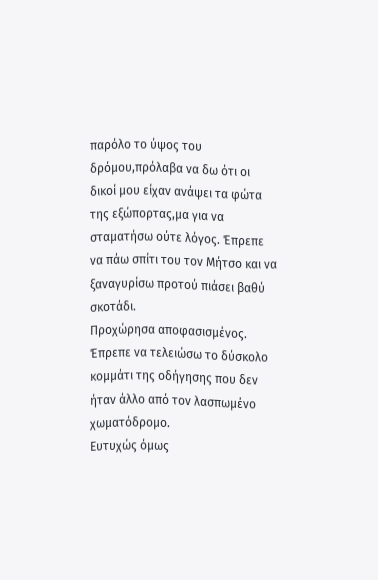παρόλο το ύψος του δρόμου,πρόλαβα να δω ότι οι δικοί μου είχαν ανάψει τα φώτα της εξώπορτας,μα για να σταματήσω ούτε λόγος. Έπρεπε να πάω σπίτι του τον Μήτσο και να ξαναγυρίσω προτού πιάσει βαθύ σκοτάδι.
Προχώρησα αποφασισμένος.
Έπρεπε να τελειώσω το δύσκολο κομμάτι της οδήγησης που δεν ήταν άλλο από τον λασπωμένο χωματόδρομο.
Ευτυχώς όμως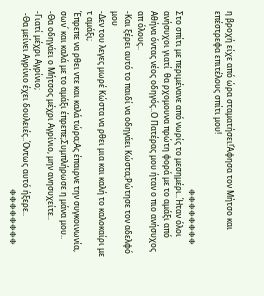η βροχή είχε από ώρα σταματήσει!Άφησα τον Μήτσο και επέστρεφα επιτέλους σπίτι μου!

                                                                                         ❉❉❉❉❉❉❉❉
Στο σπίτι με περιμένανε από νωρίς το μεσημέρι..Ήταν όλοι ανήσυχοι γιατί  θα ρχομουνα πρώτη φορά με το αμάξι από Αθήνα όντας νέος οδηγός..Ο Πατέρας μου ήταν ο πιο ανήσυχος απ όλους..
-Και ξέρει αυτό το παιδί να οδηγάει Κώστα;Ρώτησε τον αδελφό μου
-Δεν του λεγες μωρέ Κώστα να ρθει μια και καλή το καλοκαίρι με τ αμάξι;
Έπρεπε να ρθει ντε και καλά τώρα;Ας έπαιρνε την συγκοινωνία, σων΄ και καλά με το αμάξι έπρεπε;Συμπλήρωσε η μάνα μου..
-Θα οδηγάει ο Μήτσος μέχρι Αγρίνιο, μην ανησυχείτε..
-Γιατί μέχρι Αγρίνιο;
 -Θα μείνει Αγρίνιο έχει δουλειές..Όντως αυτό ήξερε..
                                                                                         ❉❉❉❉❉❉❉❉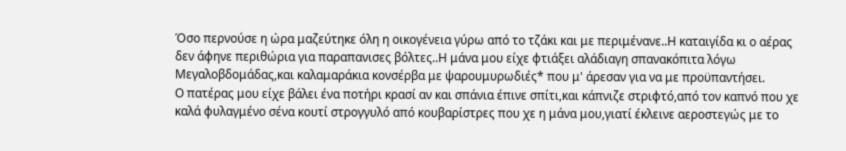Όσο περνούσε η ώρα μαζεύτηκε όλη η οικογένεια γύρω από το τζάκι και με περιμένανε..Η καταιγίδα κι ο αέρας δεν άφηνε περιθώρια για παραπανισες βόλτες..Η μάνα μου είχε φτιάξει αλάδιαγη σπανακόπιτα λόγω Μεγαλοβδομάδας,και καλαμαράκια κονσέρβα με ψαρουμυρωδιές* που μ' άρεσαν για να με προϋπαντήσει.
Ο πατέρας μου είχε βάλει ένα ποτήρι κρασί αν και σπάνια έπινε σπίτι,και κάπνιζε στριφτό,από τον καπνό που χε καλά φυλαγμένο σένα κουτί στρογγυλό από κουβαρίστρες που χε η μάνα μου,γιατί έκλεινε αεροστεγώς με το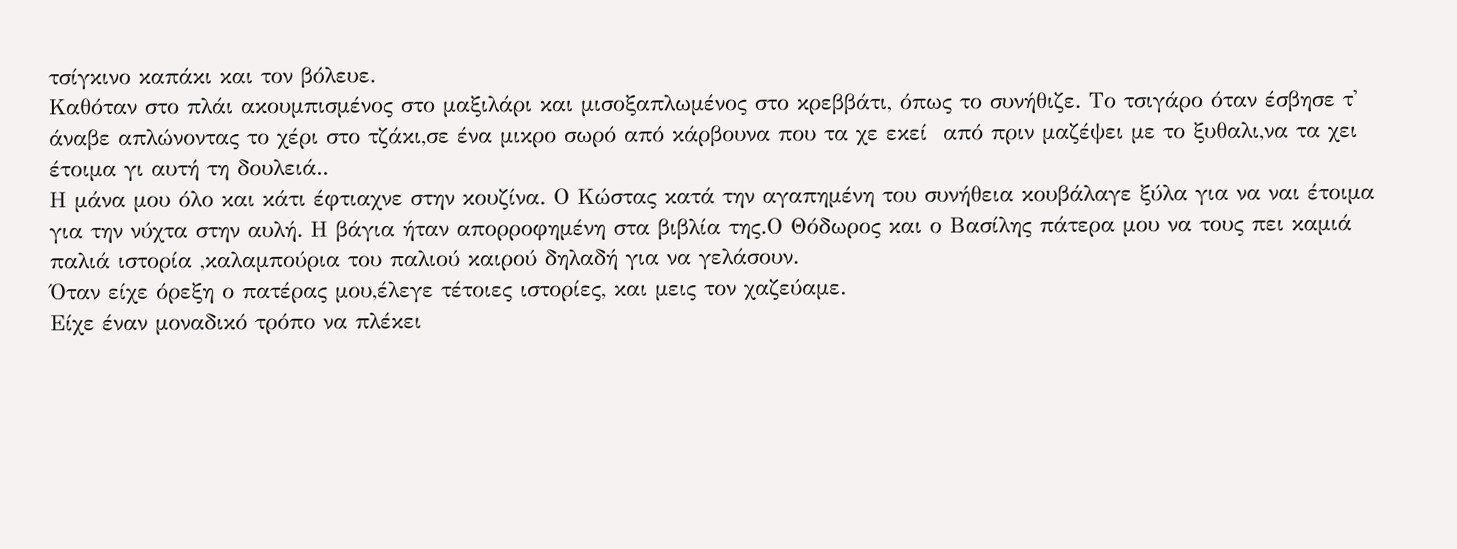τσίγκινο καπάκι και τον βόλευε.
Καθόταν στο πλάι ακουμπισμένος στο μαξιλάρι και μισοξαπλωμένος στο κρεββάτι, όπως το συνήθιζε. Το τσιγάρο όταν έσβησε τ' άναβε απλώνοντας το χέρι στο τζάκι,σε ένα μικρο σωρό από κάρβουνα που τα χε εκεί  από πριν μαζέψει με το ξυθαλι,να τα χει έτοιμα γι αυτή τη δουλειά..
Η μάνα μου όλο και κάτι έφτιαχνε στην κουζίνα. Ο Κώστας κατά την αγαπημένη του συνήθεια κουβάλαγε ξύλα για να ναι έτοιμα για την νύχτα στην αυλή. Η βάγια ήταν απορροφημένη στα βιβλία της.Ο Θόδωρος και ο Βασίλης πάτερα μου να τους πει καμιά παλιά ιστορία ,καλαμπούρια του παλιού καιρού δηλαδή για να γελάσουν.
Όταν είχε όρεξη ο πατέρας μου,έλεγε τέτοιες ιστορίες, και μεις τον χαζεύαμε.
Είχε έναν μοναδικό τρόπο να πλέκει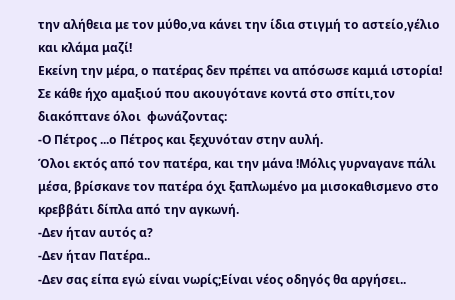την αλήθεια με τον μύθο,να κάνει την ίδια στιγμή το αστείο,γέλιο και κλάμα μαζί!
Εκείνη την μέρα, ο πατέρας δεν πρέπει να απόσωσε καμιά ιστορία! Σε κάθε ήχο αμαξιού που ακουγότανε κοντά στο σπίτι,τον διακόπτανε όλοι  φωνάζοντας:
-Ο Πέτρος ...ο Πέτρος και ξεχυνόταν στην αυλή.
Όλοι εκτός από τον πατέρα, και την μάνα !Μόλις γυρναγανε πάλι μέσα, βρίσκανε τον πατέρα όχι ξαπλωμένο μα μισοκαθισμενο στο κρεββάτι δίπλα από την αγκωνή.
-Δεν ήταν αυτός α?
-Δεν ήταν Πατέρα..
-Δεν σας είπα εγώ είναι νωρίς;Είναι νέος οδηγός θα αργήσει..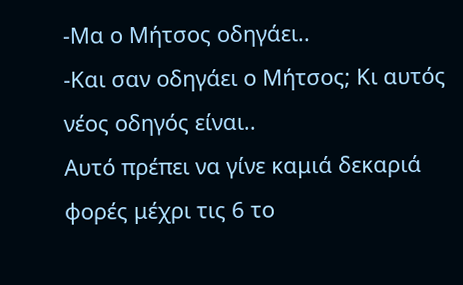-Μα ο Μήτσος οδηγάει..
-Και σαν οδηγάει ο Μήτσος; Κι αυτός νέος οδηγός είναι..
Αυτό πρέπει να γίνε καμιά δεκαριά φορές μέχρι τις 6 το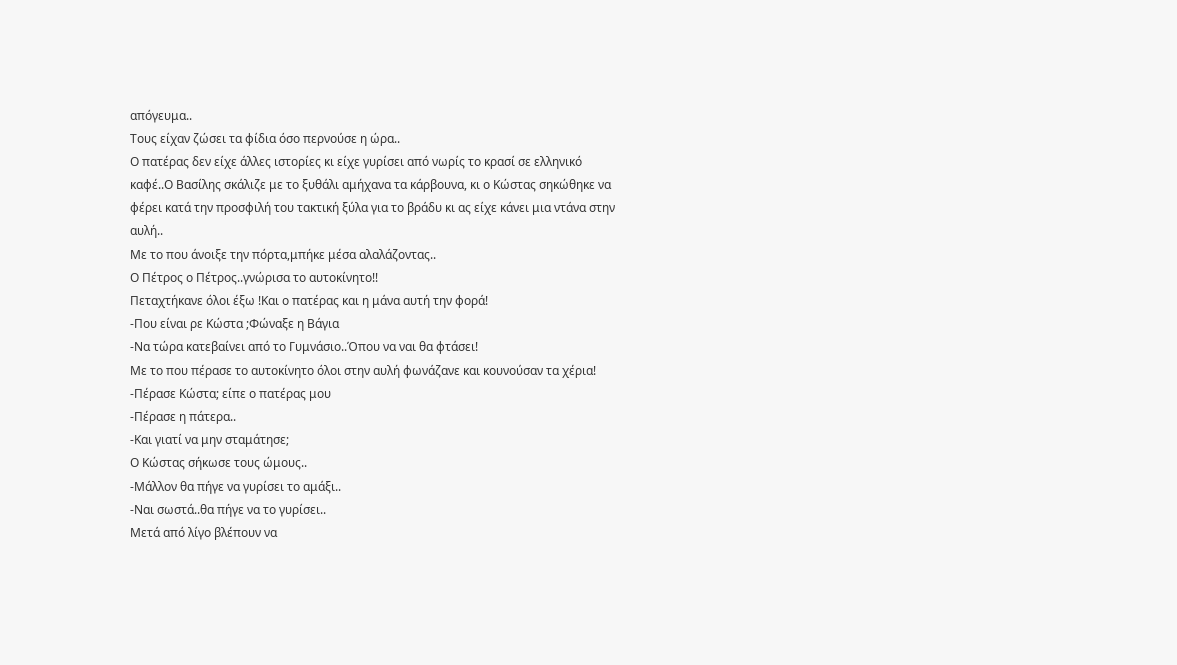απόγευμα..
Τους είχαν ζώσει τα φίδια όσο περνούσε η ώρα..
Ο πατέρας δεν είχε άλλες ιστορίες κι είχε γυρίσει από νωρίς το κρασί σε ελληνικό καφέ..Ο Βασίλης σκάλιζε με το ξυθάλι αμήχανα τα κάρβουνα, κι ο Κώστας σηκώθηκε να φέρει κατά την προσφιλή του τακτική ξύλα για το βράδυ κι ας είχε κάνει μια ντάνα στην αυλή..
Με το που άνοιξε την πόρτα,μπήκε μέσα αλαλάζοντας..
Ο Πέτρος ο Πέτρος..γνώρισα το αυτοκίνητο!!
Πεταχτήκανε όλοι έξω !Και ο πατέρας και η μάνα αυτή την φορά!
-Που είναι ρε Κώστα ;Φώναξε η Βάγια
-Να τώρα κατεβαίνει από το Γυμνάσιο..Όπου να ναι θα φτάσει!
Με το που πέρασε το αυτοκίνητο όλοι στην αυλή φωνάζανε και κουνούσαν τα χέρια!
-Πέρασε Κώστα; είπε ο πατέρας μου
-Πέρασε η πάτερα..
-Και γιατί να μην σταμάτησε;
Ο Κώστας σήκωσε τους ώμους..
-Μάλλον θα πήγε να γυρίσει το αμάξι..
-Ναι σωστά..θα πήγε να το γυρίσει..
Μετά από λίγο βλέπουν να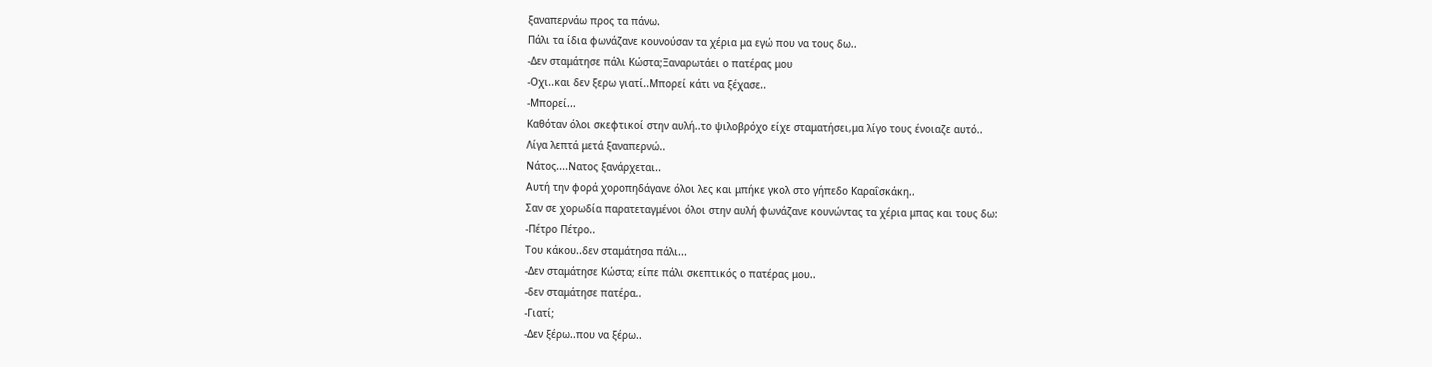ξαναπερνάω προς τα πάνω.
Πάλι τα ίδια φωνάζανε κουνούσαν τα χέρια μα εγώ που να τους δω..
-Δεν σταμάτησε πάλι Κώστα;Ξαναρωτάει ο πατέρας μου
-Οχι..και δεν ξερω γιατί..Μπορεί κάτι να ξέχασε..
-Μπορεί...
Καθόταν όλοι σκεφτικοί στην αυλή..το ψιλοβρόχο είχε σταματήσει,μα λίγο τους ένοιαζε αυτό..
Λίγα λεπτά μετά ξαναπερνώ..
Νάτος....Νατος ξανάρχεται..
Αυτή την φορά χοροπηδάγανε όλοι λες και μπήκε γκολ στο γήπεδο Καραΐσκάκη..
Σαν σε χορωδία παρατεταγμένοι όλοι στην αυλή φωνάζανε κουνώντας τα χέρια μπας και τους δω:
-Πέτρο Πέτρο..
Του κάκου..δεν σταμάτησα πάλι...
-Δεν σταμάτησε Κώστα; είπε πάλι σκεπτικός ο πατέρας μου..
-δεν σταμάτησε πατέρα..
-Γιατί;
-Δεν ξέρω..που να ξέρω..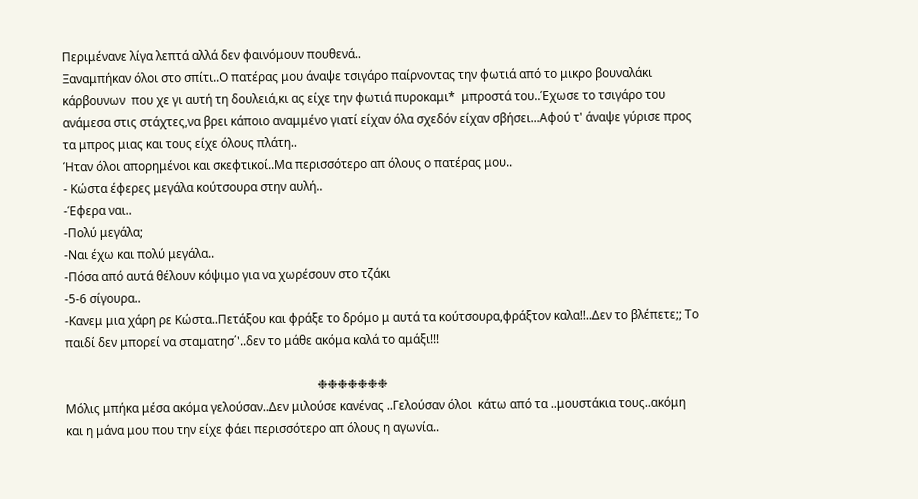Περιμένανε λίγα λεπτά αλλά δεν φαινόμουν πουθενά..
Ξαναμπήκαν όλοι στο σπίτι..Ο πατέρας μου άναψε τσιγάρο παίρνοντας την φωτιά από το μικρο βουναλάκι κάρβουνων  που χε γι αυτή τη δουλειά,κι ας είχε την φωτιά πυροκαμι*  μπροστά του..Έχωσε το τσιγάρο του ανάμεσα στις στάχτες,να βρει κάποιο αναμμένο γιατί είχαν όλα σχεδόν είχαν σβήσει...Αφού τ' άναψε γύρισε προς τα μπρος μιας και τους είχε όλους πλάτη..
Ήταν όλοι απορημένοι και σκεφτικοί..Μα περισσότερο απ όλους ο πατέρας μου..
- Κώστα έφερες μεγάλα κούτσουρα στην αυλή..
-Έφερα ναι..
-Πολύ μεγάλα;
-Ναι έχω και πολύ μεγάλα..
-Πόσα από αυτά θέλουν κόψιμο για να χωρέσουν στο τζάκι
-5-6 σίγουρα..
-Κανεμ μια χάρη ρε Κώστα..Πετάξου και φράξε το δρόμο μ αυτά τα κούτσουρα,φράξτον καλα!!..Δεν το βλέπετε;; Το παιδί δεν μπορεί να σταματησ΄'..δεν το μάθε ακόμα καλά το αμάξι!!!

                                                                                    ❉❉❉❉❉❉❉
Μόλις μπήκα μέσα ακόμα γελούσαν..Δεν μιλούσε κανένας ..Γελούσαν όλοι  κάτω από τα ..μουστάκια τους..ακόμη και η μάνα μου που την είχε φάει περισσότερο απ όλους η αγωνία..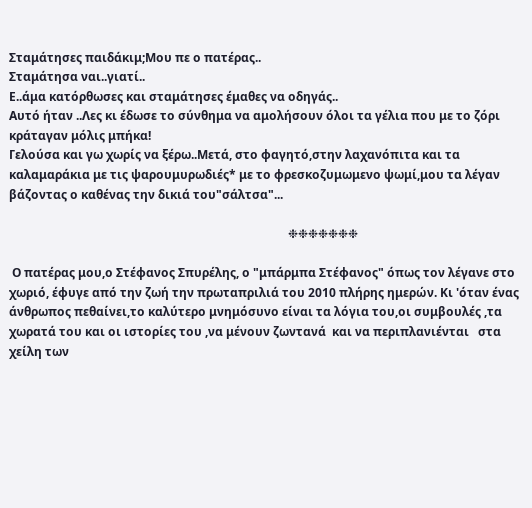Σταμάτησες παιδάκιμ;Μου πε ο πατέρας..
Σταμάτησα ναι..γιατί..
Ε..άμα κατόρθωσες και σταμάτησες έμαθες να οδηγάς..
Αυτό ήταν ..Λες κι έδωσε το σύνθημα να αμολήσουν όλοι τα γέλια που με το ζόρι κράταγαν μόλις μπήκα!
Γελούσα και γω χωρίς να ξέρω..Μετά, στο φαγητό,στην λαχανόπιτα και τα καλαμαράκια με τις ψαρουμυρωδιές* με το φρεσκοζυμωμενο ψωμί,μου τα λέγαν βάζοντας ο καθένας την δικιά του"σάλτσα"...

                                                                                             ❉❉❉❉❉❉❉

 Ο πατέρας μου,ο Στέφανος Σπυρέλης, ο "μπάρμπα Στέφανος" όπως τον λέγανε στο χωριό, έφυγε από την ζωή την πρωταπριλιά του 2010 πλήρης ημερών. Κι 'όταν ένας άνθρωπος πεθαίνει,το καλύτερο μνημόσυνο είναι τα λόγια του,οι συμβουλές ,τα χωρατά του και οι ιστορίες του ,να μένουν ζωντανά  και να περιπλανιένται   στα χείλη των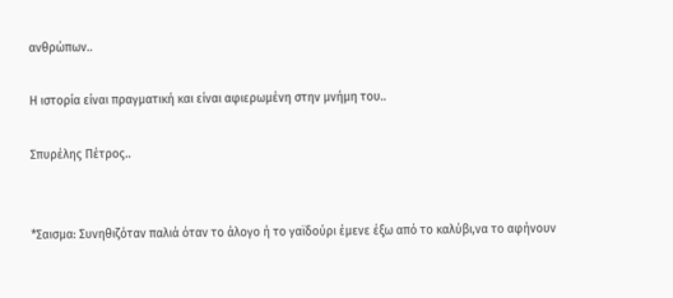ανθρώπων..

Η ιστορία είναι πραγματική και είναι αφιερωμένη στην μνήμη του..

Σπυρέλης Πέτρος..


*Σαισμα: Συνηθιζόταν παλιά όταν το άλογο ή το γαϊδούρι έμενε έξω από το καλύβι,να το αφήνουν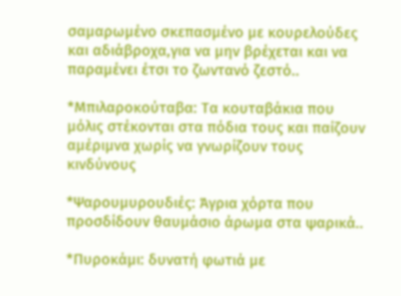σαμαρωμένο σκεπασμένο με κουρελούδες και αδιάβροχα,για να μην βρέχεται και να παραμένει έτσι το ζωντανό ζεστό..

*Μπιλαροκούταβα: Τα κουταβάκια που μόλις στέκονται στα πόδια τους και παίζουν αμέριμνα χωρίς να γνωρίζουν τους κινδύνους

*Ψαρουμυρουδιές: Άγρια χόρτα που προσδίδουν θαυμάσιο άρωμα στα ψαρικά..

*Πυροκάμι: δυνατή φωτιά με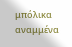μπόλικα αναμμένα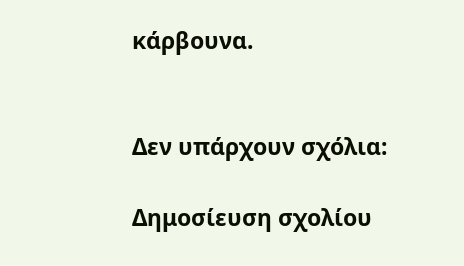κάρβουνα.


Δεν υπάρχουν σχόλια:

Δημοσίευση σχολίου